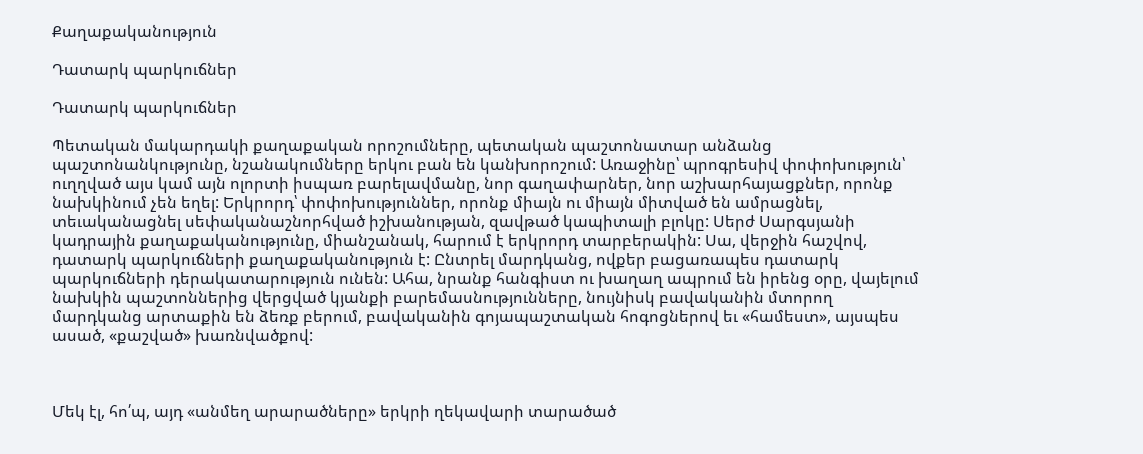Քաղաքականություն

Դատարկ պարկուճներ

Դատարկ պարկուճներ

Պետական մակարդակի քաղաքական որոշումները, պետական պաշտոնատար անձանց պաշտոնանկությունը, նշանակումները երկու բան են կանխորոշում: Առաջինը՝ պրոգրեսիվ փոփոխություն՝ ուղղված այս կամ այն ոլորտի իսպառ բարելավմանը, նոր գաղափարներ, նոր աշխարհայացքներ, որոնք նախկինում չեն եղել: Երկրորդ՝ փոփոխություններ, որոնք միայն ու միայն միտված են ամրացնել, տեւականացնել սեփականաշնորհված իշխանության, զավթած կապիտալի բլոկը: Սերժ Սարգսյանի կադրային քաղաքականությունը, միանշանակ, հարում է երկրորդ տարբերակին: Սա, վերջին հաշվով, դատարկ պարկուճների քաղաքականություն է: Ընտրել մարդկանց, ովքեր բացառապես դատարկ պարկուճների դերակատարություն ունեն: Ահա, նրանք հանգիստ ու խաղաղ ապրում են իրենց օրը, վայելում նախկին պաշտոններից վերցված կյանքի բարեմասնությունները, նույնիսկ բավականին մտորող մարդկանց արտաքին են ձեռք բերում, բավականին գոյապաշտական հոգոցներով եւ «համեստ», այսպես ասած, «քաշված» խառնվածքով:



Մեկ էլ, հո՛պ, այդ «անմեղ արարածները» երկրի ղեկավարի տարածած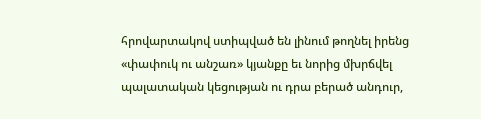հրովարտակով ստիպված են լինում թողնել իրենց «փափուկ ու անշառ» կյանքը եւ նորից մխրճվել պալատական կեցության ու դրա բերած անդուր,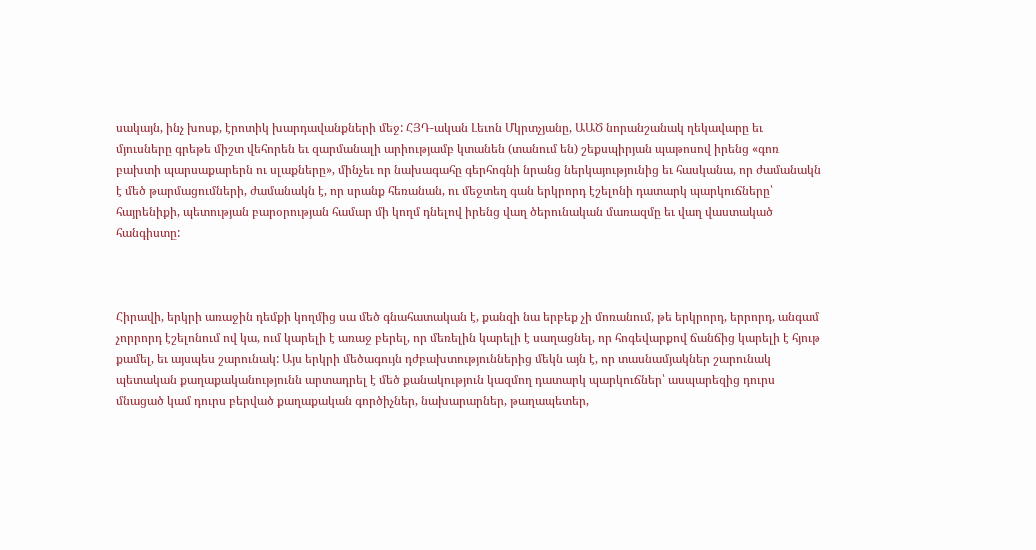սակայն, ինչ խոսք, էրոտիկ խարդավանքների մեջ: ՀՅԴ-ական Լեւոն Մկրտչյանը, ԱԱԾ նորանշանակ ղեկավարը եւ մյուսները գրեթե միշտ վեհորեն եւ զարմանալի արիությամբ կտանեն (տանում են) շեքսպիրյան պաթոսով իրենց «գոռ բախտի պարսաքարերն ու սլաքները», մինչեւ որ նախագահը գերհոգնի նրանց ներկայությունից եւ հասկանա, որ ժամանակն է մեծ թարմացումների, ժամանակն է, որ սրանք հեռանան, ու մեջտեղ գան երկրորդ էշելոնի դատարկ պարկուճները՝ հայրենիքի, պետության բարօրության համար մի կողմ դնելով իրենց վաղ ծերունական մառազմը եւ վաղ վաստակած հանգիստը:



Հիրավի, երկրի առաջին դեմքի կողմից սա մեծ գնահատական է, քանզի նա երբեք չի մոռանում, թե երկրորդ, երրորդ, անգամ չորրորդ էշելոնում ով կա, ում կարելի է առաջ բերել, որ մեռելին կարելի է սաղացնել, որ հոգեվարքով ճանճից կարելի է հյութ քամել, եւ այսպես շարունակ: Այս երկրի մեծագույն դժբախտություններից մեկն այն է, որ տասնամյակներ շարունակ պետական քաղաքականությունն արտադրել է մեծ քանակություն կազմող դատարկ պարկուճներ՝ ասպարեզից դուրս մնացած կամ դուրս բերված քաղաքական գործիչներ, նախարարներ, թաղապետեր,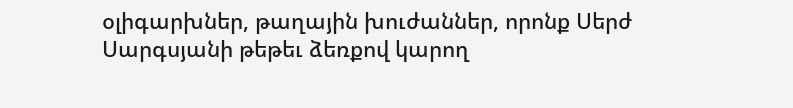օլիգարխներ, թաղային խուժաններ, որոնք Սերժ Սարգսյանի թեթեւ ձեռքով կարող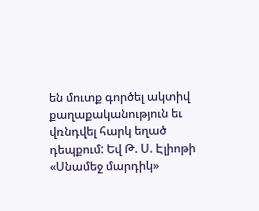են մուտք գործել ակտիվ քաղաքականություն եւ վռնդվել հարկ եղած դեպքում: Եվ Թ. Ս. Էլիոթի «Սնամեջ մարդիկ»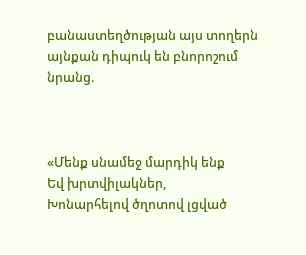բանաստեղծության այս տողերն այնքան դիպուկ են բնորոշում նրանց.



«Մենք սնամեջ մարդիկ ենք
Եվ խրտվիլակներ,
Խոնարհելով ծղոտով լցված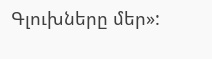Գլուխները մեր»: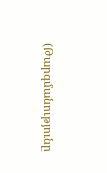(Թարգմանությունը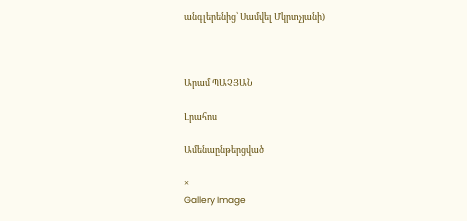անգլերենից՝ Սամվել Մկրտչյանի)



Արամ ՊԱՉՅԱՆ

Լրահոս

Ամենաընթերցված

×
Gallery Image